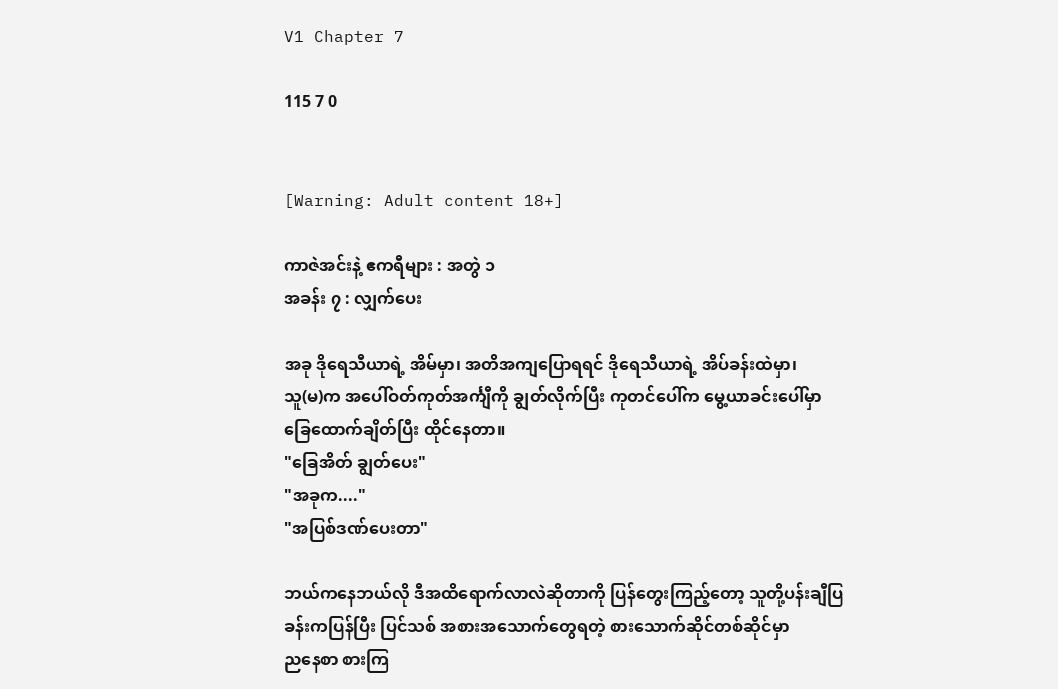V1 Chapter 7

115 7 0


[Warning: Adult content 18+]

ကာဇဲအင်းနဲ့ ဧကရီများ : အတွဲ ၁
အခန်း ၇ : လျှက်ပေး

အခု ဒိုရေသီယာရဲ့ အိမ်မှာ၊ အတိအကျပြောရရင် ဒိုရေသီယာရဲ့ အိပ်ခန်းထဲမှာ၊
သူ(မ)က အပေါ်ဝတ်ကုတ်အင်္ကျီကို ချွတ်လိုက်ပြီး ကုတင်ပေါ်က မွေ့ယာခင်းပေါ်မှာ
ခြေထောက်ချိတ်ပြီး ထိုင်နေတာ။
"ခြေအိတ် ချွတ်ပေး"
"အခုက...."
"အပြစ်ဒဏ်ပေးတာ"

ဘယ်ကနေဘယ်လို ဒီအထိရောက်လာလဲဆိုတာကို ပြန်တွေးကြည့်တော့ သူတို့ပန်းချီပြခန်းကပြန်ပြီး ပြင်သစ် အစားအသောက်တွေရတဲ့ စားသောက်ဆိုင်တစ်ဆိုင်မှာ
ညနေစာ စားကြ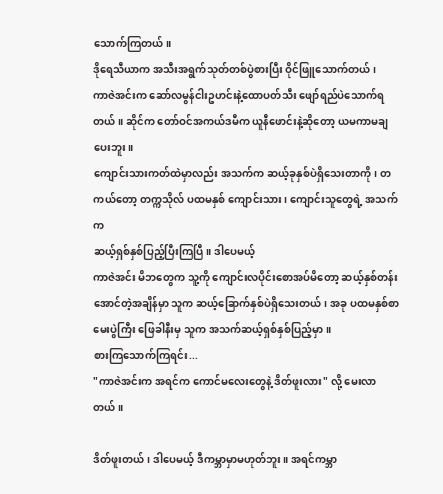သောက်ကြတယ်။
ဒိုရေသီယာက အသီးအရွက်သုတ်တစ်ပွဲစားပြီး ဝိုင်ဖြူသောက်တယ်၊
ကာဇဲအင်းက ဆော်လမွန်ငါးဥဟင်းနဲ့ထောပတ်သီး ဖျော်ရည်ပဲသောက်ရတယ်။ ဆိုင်က တော်ဝင်အကယ်ဒမီက ယူနီဖောင်းနဲ့ဆိုတော့ ယမကာမချပေးဘူး။
ကျောင်းသားကတ်ထဲမှာလည်း အသက်က ဆယ့်ခုနှစ်ပဲရှိသေးတာကို၊ တကယ်တော့ တက္ကသိုလ် ပထမနှစ် ကျောင်းသား၊ ကျောင်းသူတွေရဲ့ အသက်က
ဆယ့်ရှစ်နှစ်ပြည့်ပြီးကြပြီ။ ဒါပေမယ့်
ကာဇဲအင်း မိဘတွေက သူ့ကို ကျောင်းလပိုင်းစောအပ်မိတော့ ဆယ့်နှစ်တန်းအောင်တဲ့အချိန်မှာ သူက ဆယ့်ခြောက်နှစ်ပဲရှိသေးတယ်၊ အခု ပထမနှစ်စာမေးပွဲကြီး ဖြေခါနီးမှ သူက အသက်ဆယ့်ရှစ်နှစ်ပြည့်မှာ။
စားကြသောက်ကြရင်း...
"ကာဇဲအင်းက အရင်က ကောင်မလေးတွေနဲ့ ဒိတ်ဖူးလား" လို့ မေးလာတယ်။

ဒိတ်ဖူးတယ်၊ ဒါပေမယ့် ဒီကမ္ဘာမှာမဟုတ်ဘူး။ အရင်ကမ္ဘာ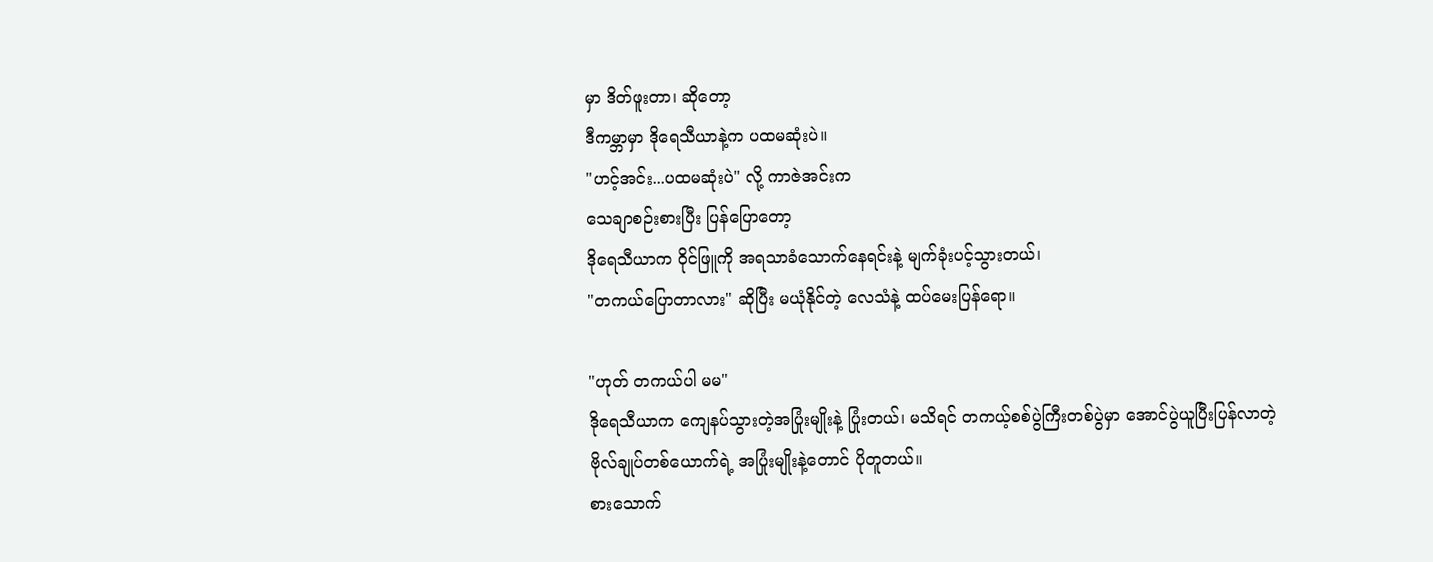မှာ ဒိတ်ဖူးတာ၊ ဆိုတော့
ဒီကမ္ဘာမှာ ဒိုရေသီယာနဲ့က ပထမဆုံးပဲ။
"ဟင့်အင်း...ပထမဆုံးပဲ" လို့ ကာဇဲအင်းက
သေချာစဉ်းစားပြီး ပြန်ပြောတော့
ဒိုရေသီယာက ဝိုင်ဖြူကို အရသာခံသောက်နေရင်းနဲ့ မျက်ခုံးပင့်သွားတယ်၊
"တကယ်ပြောတာလား" ဆိုပြီး မယုံနိုင်တဲ့ လေသံနဲ့ ထပ်မေးပြန်ရော။

"ဟုတ် တကယ်ပါ မမ"
ဒိုရေသီယာက ကျေနပ်သွားတဲ့အပြုံးမျိုးနဲ့ ပြုံးတယ်၊ မသိရင် တကယ့်စစ်ပွဲကြီးတစ်ပွဲမှာ အောင်ပွဲယူပြီးပြန်လာတဲ့ ဗိုလ်ချုပ်တစ်ယောက်ရဲ့ အပြုံးမျိုးနဲ့တောင် ပိုတူတယ်။
စားသောက်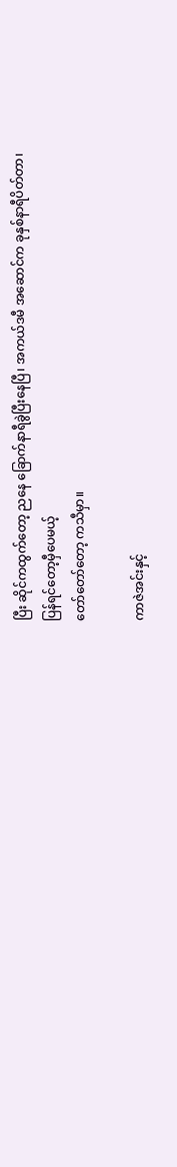ပြီး ဆိုင်ကထွက်တော့ ညနေ ခြောက်နာရီခွဲပြီးနေပြီ၊ အကယ်ဒမီ အဆောင်က ခုနှစ်နာရီပိတ်တာ၊ ပြန်ရင်တော့မှီပေမယ့်
တော်တော်တော့ ကသီမှာ။

ကာဇဲအင်းနှင့်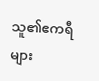သူ၏ဧကရီများ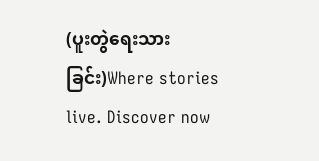(ပူးတွဲရေးသားခြင်း)Where stories live. Discover now